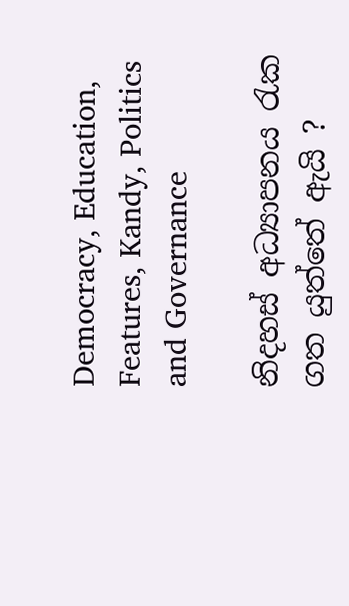Democracy, Education, Features, Kandy, Politics and Governance

නිදහස් අධ්‍යාපනය රැක ගත යුත්තේ ඇයි ?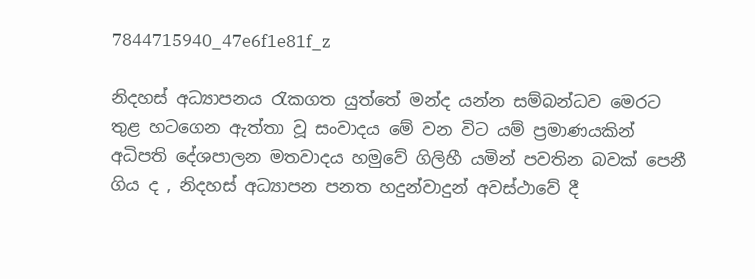7844715940_47e6f1e81f_z

නිදහස් අධ්‍යාපනය රැකගත යුත්තේ මන්ද යන්න සම්බන්ධව මෙරට තුළ හටගෙන ඇත්තා වූ සංවාදය මේ වන විට යම් ප්‍රමාණයකින් අධිපති දේශපාලන මතවාදය හමුවේ ගිලිහී යමින් පවතින බවක් පෙනී ගිය ද , නිදහස් අධ්‍යාපන පනත හදුන්වාදුන් අවස්ථාවේ දී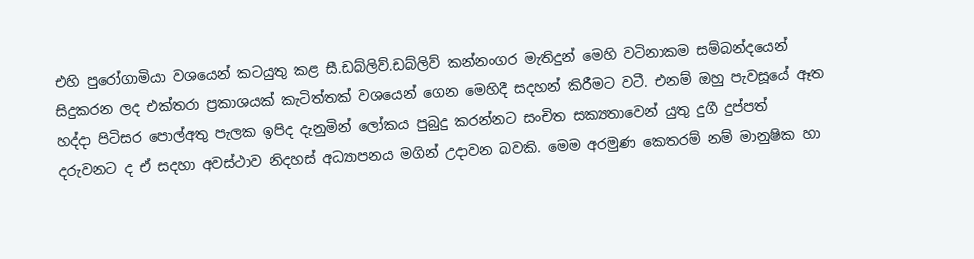එහි පුරෝගාමියා වශයෙන් කටයුතු කළ සී.ඩබ්ලිව්.ඩබ්ලිව් කන්නංගර මැතිදුන් මෙහි වටිනාකම සම්බන්දයෙන් සිදුකරන ලද එක්තරා ප්‍රකාශයක් කැටිත්තක් වශයෙන් ගෙන මෙහිදී සදහන් කිරීමට වටී. එනම් ඔහු පැවසූයේ ඈත හද්දා පිටිසර පොල්අතු පැලක ඉපිද දැනුමින් ලෝකය පුබුදු කරන්නට සංචිත සක්‍යතාවෙන් යුතු දුගී දුප්පත් දරුවනට ද ඒ සදහා අවස්ථාව නිදහස් අධ්‍යාපනය මගින් උදාවන බවකි. මෙම අරමුණ කෙතරම් නම් මානුෂික හා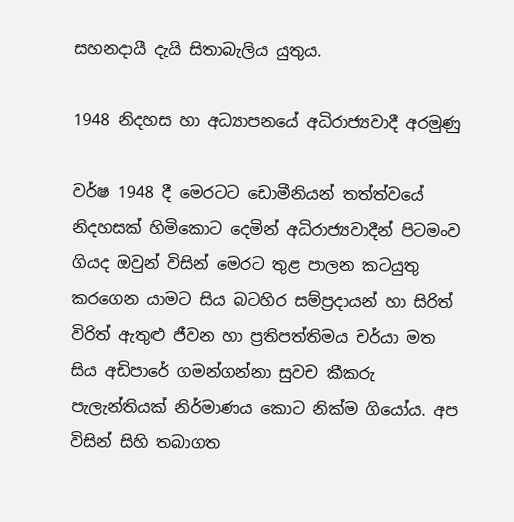සහනදායී දැයි සිතාබැලිය යුතුය.

1948 නිදහස හා අධ්‍යාපනයේ අධිරාජ්‍යවාදී අරමුණු

වර්ෂ 1948 දී මෙරටට ඩොමීනියන් තත්ත්වයේ නිදහසක් හිමිකොට දෙමින් අධිරාජ්‍යවාදීන් පිටමංව ගියද ඔවුන් විසින් මෙරට තුළ පාලන කටයුතු කරගෙන යාමට සිය බටහිර සම්ප්‍රදායන් හා සිරිත් විරිත් ඇතුළු ජීවන හා ප්‍රතිපත්තිමය චර්යා මත සිය අඩිපාරේ ගමන්ගන්නා සුවච කීකරු පැලැන්තියක් නිර්මාණය කොට නික්ම ගියෝය. අප විසින් සිහි තබාගත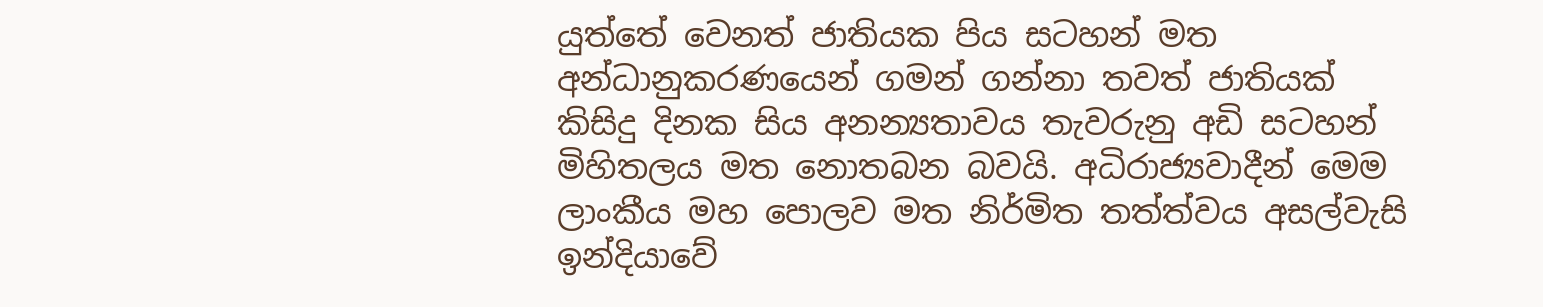යුත්තේ වෙනත් ජාතියක පිය සටහන් මත අන්ධානුකරණයෙන් ගමන් ගන්නා තවත් ජාතියක් කිසිදු දිනක සිය අනන්‍යතාවය තැවරුනු අඩි සටහන් මිහිතලය මත නොතබන බවයි. අධිරාජ්‍යවාදීන් මෙම ලාංකීය මහ පොලව මත නිර්මිත තත්ත්වය අසල්වැසි ඉන්දියාවේ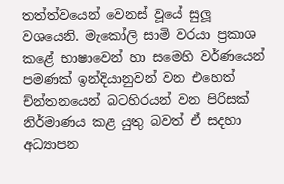තත්ත්වයෙන් වෙනස් වූයේ සුලූ වශයෙනි. මැකෝලි සාමි වරයා ප්‍රකාශ කළේ භාෂාවෙන් හා සමෙහි වර්ණයෙන් පමණක් ඉන්දියානුවන් වන එහෙත් ච්න්තනයෙන් බටහිරයන් වන පිරිසක් නිර්මාණය කළ යුතු බවත් ඒ සදහා අධ්‍යාපන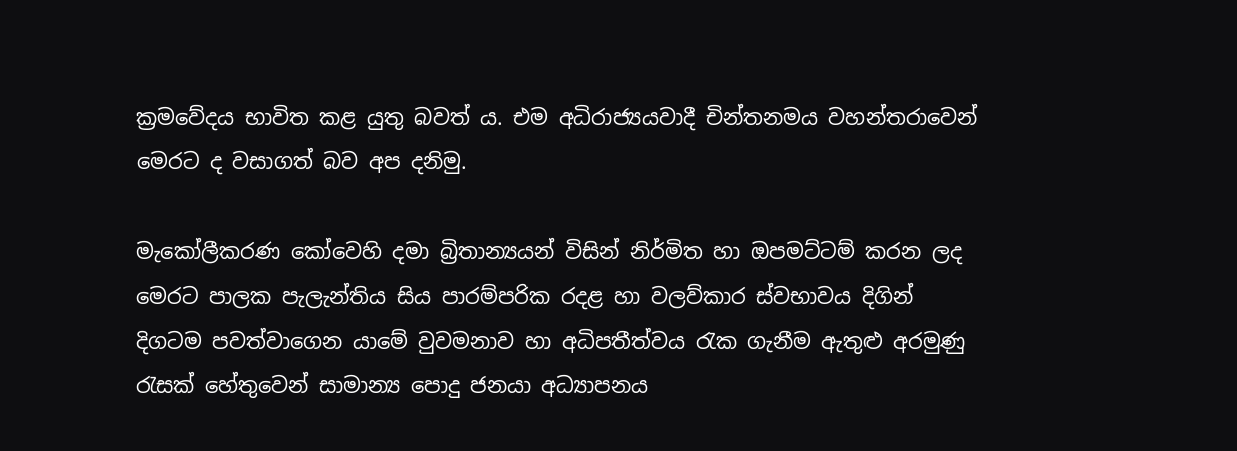ක්‍රමවේදය භාවිත කළ යුතු බවත් ය. එම අධිරාජ්‍යයවාදී චින්තනමය වහන්තරාවෙන් මෙරට ද වසාගත් බව අප දනිමු.

මැකෝලීකරණ කෝවෙහි දමා බ්‍රිතාන්‍යයන් විසින් නිර්මිත හා ඔපමට්ටම් කරන ලද මෙරට පාලක පැලැන්තිය සිය පාරම්පරික රදළ හා වලව්කාර ස්වභාවය දිගින් දිගටම පවත්වාගෙන යාමේ වුවමනාව හා අධිපතීත්වය රැක ගැනීම ඇතුළු අරමුණු රැසක් හේතුවෙන් සාමාන්‍ය පොදු ජනයා අධ්‍යාපනය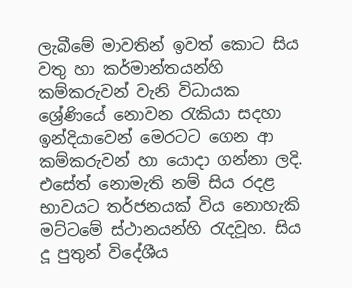ලැබීමේ මාවතින් ඉවත් කොට සිය වතු හා කර්මාන්තයන්හි කම්කරුවන් වැනි විධායක ශ්‍රේණියේ නොවන රැකියා සදහා ඉන්දියාවෙන් මෙරටට ගෙන ආ කම්කරුවන් හා යොදා ගන්නා ලදි. එසේත් නොමැති නම් සිය රදළ භාවයට තර්ජනයක් විය නොහැකි මට්ටමේ ස්ථානයන්හි රැදවූහ. සිය දූ පුතුන් විදේශීය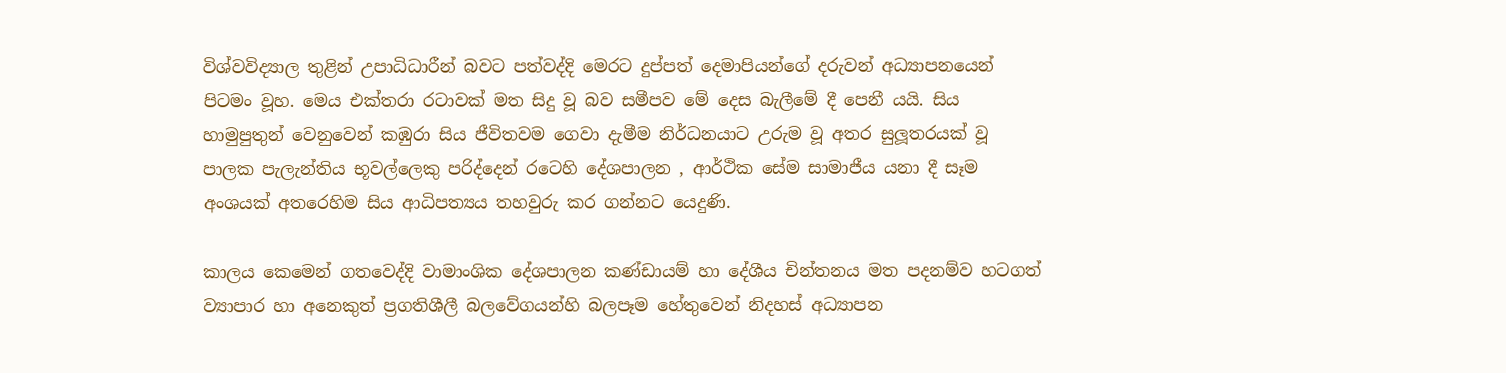විශ්වවිද්‍යාල තුළින් උපාධිධාරීන් බවට පත්වද්දි මෙරට දුප්පත් දෙමාපියන්ගේ දරුවන් අධ්‍යාපනයෙන් පිටමං වූහ. මෙය එක්තරා රටාවක් මත සිදු වූ බව සමීපව මේ දෙස බැලීමේ දී පෙනී යයි. සිය හාමුපුතුන් වෙනුවෙන් කඹුරා සිය ජීවිතවම ගෙවා දැමීම නිර්ධනයාට උරුම වූ අතර සුලූතරයක් වූ පාලක පැලැන්තිය භූවල්ලෙකු පරිද්දෙන් රටෙහි දේශපාලන , ආර්ථික සේම සාමාජීය යනා දී සෑම අංශයක් අතරෙහිම සිය ආධිපත්‍යය තහවුරු කර ගන්නට යෙදුණි.

කාලය කෙමෙන් ගතවෙද්දි වාමාංශික දේශපාලන කණ්ඩායම් හා දේශීය චින්තනය මත පදනම්ව හටගත් ව්‍යාපාර හා අනෙකුත් ප්‍රගතිශීලී බලවේගයන්හි බලපෑම හේතුවෙන් නිදහස් අධ්‍යාපන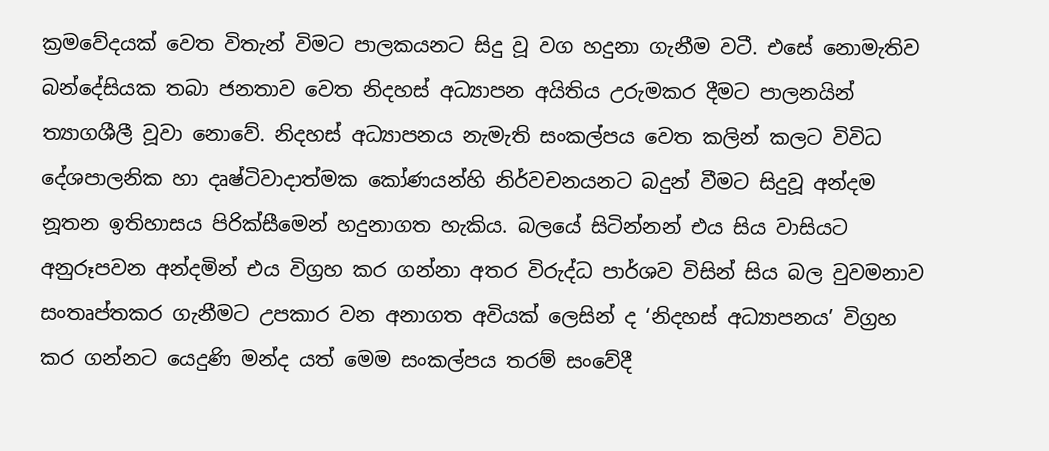ක්‍රමවේදයක් වෙත විතැන් විමට පාලකයනට සිදු වූ වග හදුනා ගැනීම වටී. එසේ නොමැතිව බන්දේසියක තබා ජනතාව වෙත නිදහස් අධ්‍යාපන අයිතිය උරුමකර දීමට පාලනයින් ත්‍යාගශීලී වූවා නොවේ. නිදහස් අධ්‍යාපනය නැමැති සංකල්පය වෙත කලින් කලට විවිධ දේශපාලනික හා දෘෂ්ටිවාදාත්මක කෝණයන්හි නිර්වචනයනට බදුන් වීමට සිදුවූ අන්දම නූතන ඉතිහාසය පිරික්සීමෙන් හදුනාගත හැකිය. බලයේ සිටින්නන් එය සිය වාසියට අනුරූපවන අන්දමින් එය විග්‍රහ කර ගන්නා අතර විරුද්ධ පාර්ශව විසින් සිය බල වුවමනාව සංතෘප්තකර ගැනීමට උපකාර වන අනාගත අවියක් ලෙසින් ද ‘නිදහස් අධ්‍යාපනය’ විග්‍රහ කර ගන්නට යෙදුණි මන්ද යත් මෙම සංකල්පය තරම් සංවේදී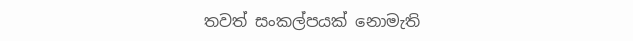තවත් සංකල්පයක් නොමැති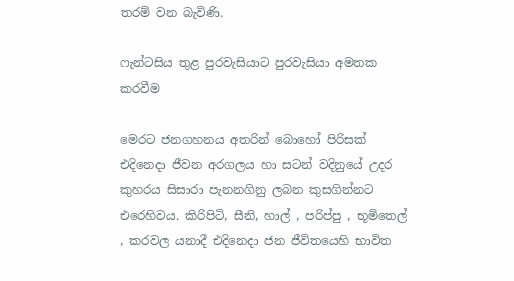තරම් වන බැවිණි.

ෆැන්ටසිය තුළ පුරවැසියාට පුරවැසියා අමතක කරවීම

මෙරට ජනගහනය අතරින් බොහෝ පිරිසක් එදිනෙදා ජීවන අරගලය හා සටන් වදිනුයේ උදර කුහරය සිසාරා පැනනගිනු ලබන කුසගින්නට එරෙහිවය. කිරිපිටි, සීනි, හාල් , පරිප්පු , භූමිතෙල් , කරවල යනාදී එදිනෙදා ජන ජීවිතයෙහි භාවිත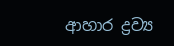ආහාර ද්‍රව්‍ය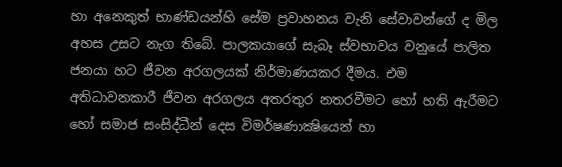හා අනෙකුත් භාණ්ඩයන්හි සේම ප්‍රවාහනය වැනි සේවාවන්ගේ ද මිල අහස උසට නැග තිබේ. පාලකයාගේ සැබෑ ස්වභාවය වනුයේ පාලිත ජනයා හට ජීවන අරගලයක් නිර්මාණයකර දීමය. එම අතිධාවනකාරී ජීවන අරගලය අතරතුර නතරවීමට හෝ හති ඇරීමට හෝ සමාජ සංසිද්ධීන් දෙස විමර්ෂණාක්‍ෂියෙන් හා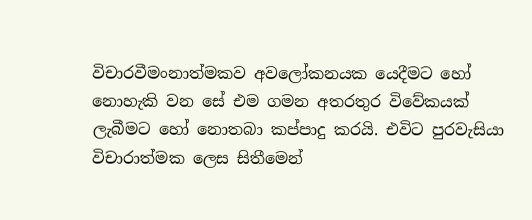විචාරවීමංනාත්මකව අවලෝකනයක යෙදීමට හෝ නොහැකි වන සේ එම ගමන අතරතුර විවේකයක් ලැබීමට හෝ නොතබා කප්පාදු කරයි. එවිට පුරවැසියා විචාරාත්මක ලෙස සිතීමෙන්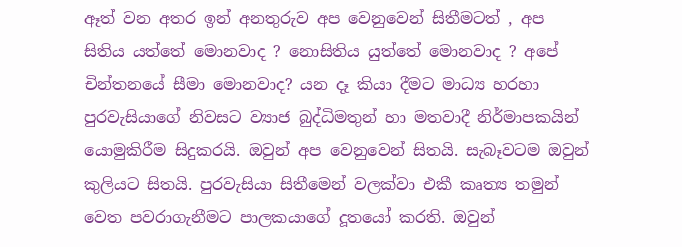ඈත් වන අතර ඉන් අනතුරුව අප වෙනුවෙන් සිතීමටත් , අප සිතිය යත්තේ මොනවාද ? නොසිතිය යුත්තේ මොනවාද ? අපේ චින්තනයේ සීමා මොනවාද? යන දෑ කියා දීමට මාධ්‍ය හරහා පුරවැසියාගේ නිවසට ව්‍යාජ බුද්ධිමතුන් හා මතවාදී නිර්මාපකයින් යොමුකිරීම සිදුකරයි. ඔවුන් අප වෙනුවෙන් සිතයි. සැබෑවටම ඔවුන් කුලියට සිතයි. පුරවැසියා සිතීමෙන් වලක්වා එකී කෘත්‍ය තමුන් වෙත පවරාගැනීමට පාලකයාගේ දූතයෝ කරති. ඔවුන්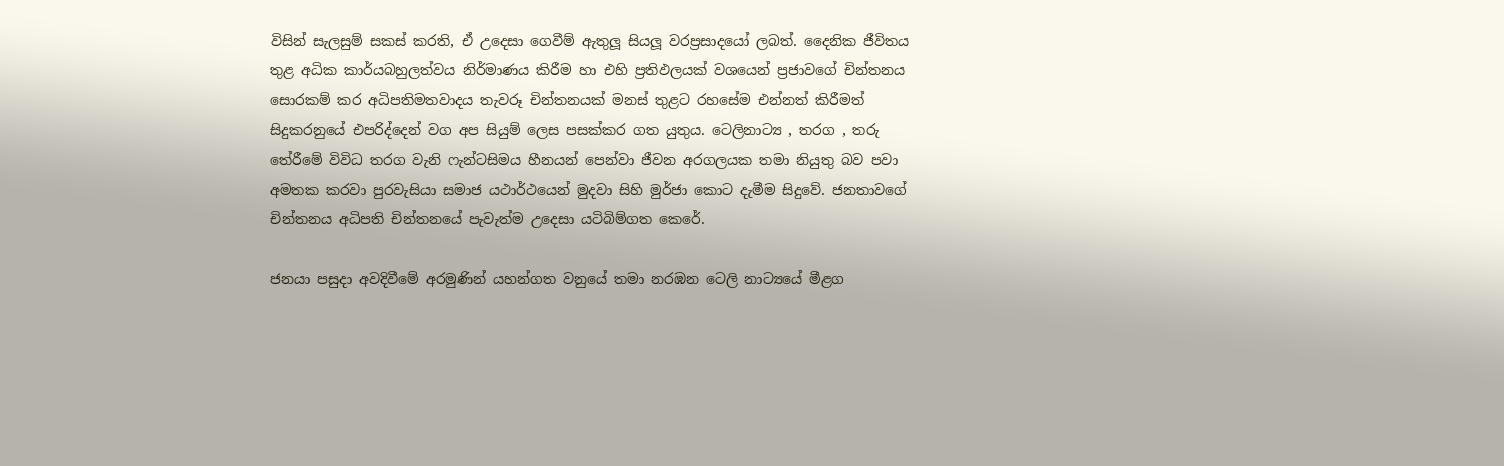විසින් සැලසුම් සකස් කරති, ඒ උදෙසා ගෙවීම් ඇතුලූ සියලූ වරප්‍රසාදයෝ ලබත්. දෛනික ජීවිතය තුළ අධික කාර්යබහුලත්වය නිර්මාණය කිරීම හා එහි ප්‍රතිඵලයක් වශයෙන් ප්‍රජාවගේ චින්තනය සොරකම් කර අධිපතිමතවාදය තැවරූ චින්තනයක් මනස් තුළට රහසේම එන්නත් කිරීමත් සිදුකරනුයේ එපරිද්දෙන් වග අප සියුම් ලෙස පසක්කර ගත යුතුය. ටෙලිනාට්‍ය , තරග , තරු තේරීමේ විවිධ තරග වැනි ෆැන්ටසිමය හීනයන් පෙන්වා ජීවන අරගලයක තමා නියුතු බව පවා අමතක කරවා පුරවැසියා සමාජ යථාර්ථයෙන් මුදවා සිහි මුර්ජා කොට දැමීම සිදුවේ. ජනතාවගේ චින්තනය අධිපති චින්තනයේ පැවැත්ම උදෙසා යටිබිම්ගත කෙරේ.

ජනයා පසුදා අවදිවීමේ අරමුණින් යහන්ගත වනුයේ තමා නරඹන ටෙලි නාට්‍යයේ මීළග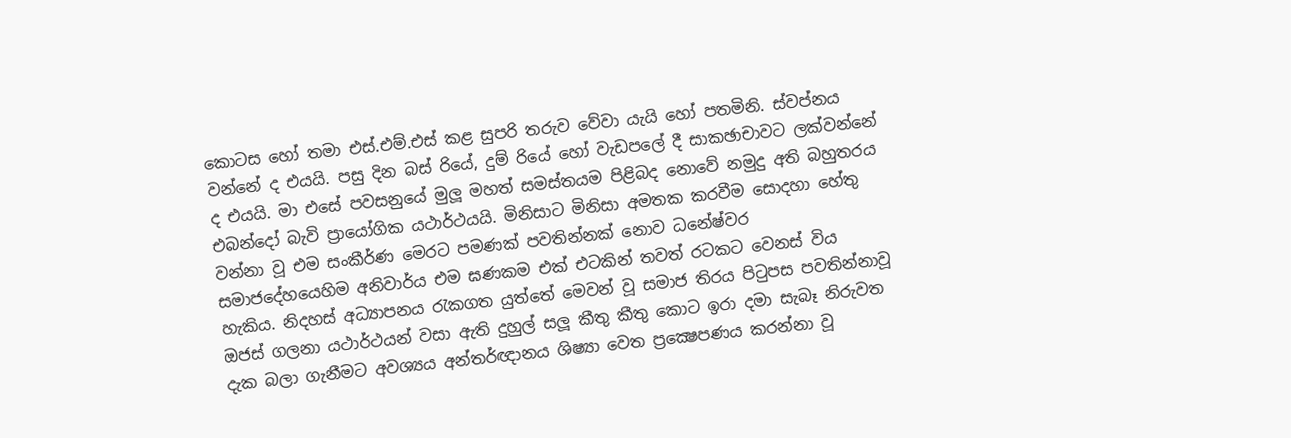කොටස හෝ තමා එස්.එම්.එස් කළ සුපරි තරුව වේවා යැයි හෝ පතමිනි. ස්වප්නය වන්නේ ද එයයි. පසු දින බස් රියේ, දුම් රියේ හෝ වැඩපලේ දී සාකඡාචාවට ලක්වන්නේ ද එයයි. මා එසේ පවසනුයේ මුලූ මහත් සමස්තයම පිළිබද නොවේ නමුදු අති බහුතරය එබන්දෝ බැවි ප්‍රායෝගික යථාර්ථයයි. මිනිසාට මිනිසා අමතක කරවීම සොදහා හේතු වන්නා වූ එම සංකීර්ණ මෙරට පමණක් පවතින්නක් නොව ධනේෂ්වර සමාජදේහයෙහිම අනිවාර්ය එම ඝණකම එක් එටකින් තවත් රටකට වෙනස් විය හැකිය. නිදහස් අධ්‍යාපනය රැකගත යුත්තේ මෙවන් වූ සමාජ තිරය පිටුපස පවතින්නාවූ ඔජස් ගලනා යථාර්ථයන් වසා ඇති දුහුල් සලූ කීතු කීතු කොට ඉරා දමා සැබෑ නිරුවත දැක බලා ගැනීමට අවශ්‍යය අන්තර්ඥානය ශිෂ්‍යා වෙත ප්‍රක්‍ෂෙපණය කරන්නා වූ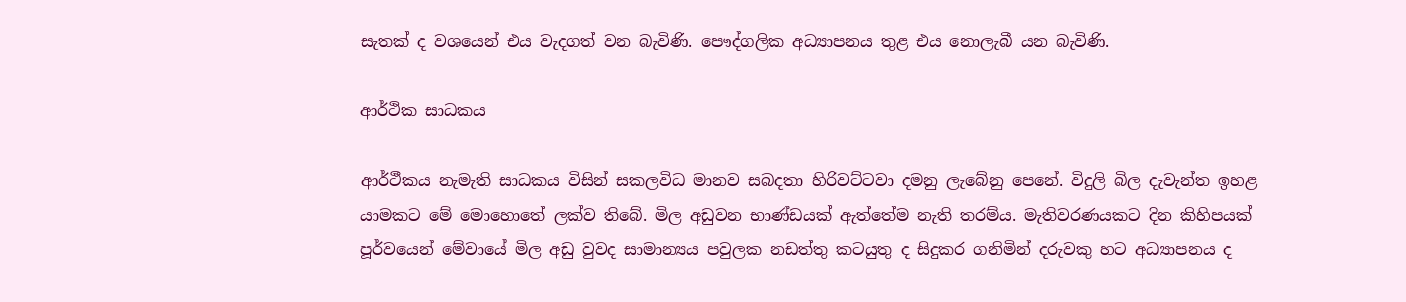සැතක් ද වශයෙන් එය වැදගත් වන බැවිණි. පෞද්ගලික අධ්‍යාපනය තුළ එය නොලැබී යන බැවිණි.

ආර්ථික සාධකය

ආර්ථීකය නැමැති සාධකය විසින් සකලවිධ මානව සබදතා හිරිවට්ටවා දමනු ලැබේනු පෙනේ. විදුලි බිල දැවැන්ත ඉහළ යාමකට මේ මොහොතේ ලක්ව තිබේ. මිල අඩුවන භාණ්ඩයක් ඇත්තේම නැති තරම්ය. මැතිවරණයකට දින කිහිපයක් පූර්වයෙන් මේවායේ මිල අඩු වුවද සාමාන්‍යය පවුලක නඩත්තු කටයුතු ද සිදුකර ගනිමින් දරුවකු හට අධ්‍යාපනය ද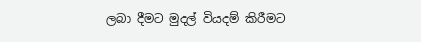ලබා දීමට මුදල් වියදම් කිරීමට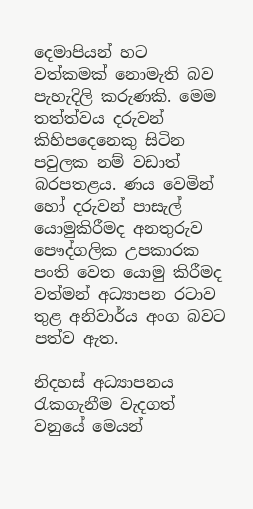දෙමාපියන් හට වත්කමක් නොමැති බව පැහැදිලි කරුණකි. මෙම තත්ත්වය දරුවන් කිහිපදෙනෙකු සිටින පවුලක නම් වඩාත් බරපතළය. ණය වෙමින් හෝ දරුවන් පාසැල් යොමුකිරීමද අනතුරුව පෞද්ගලික උපකාරක පංති වෙත යොමු කිරීමද වත්මන් අධ්‍යාපන රටාව තුළ අනිවාර්ය අංග බවට පත්ව ඇත.

නිදහස් අධ්‍යාපනය රැකගැනීම වැදගත් වනුයේ මෙයන්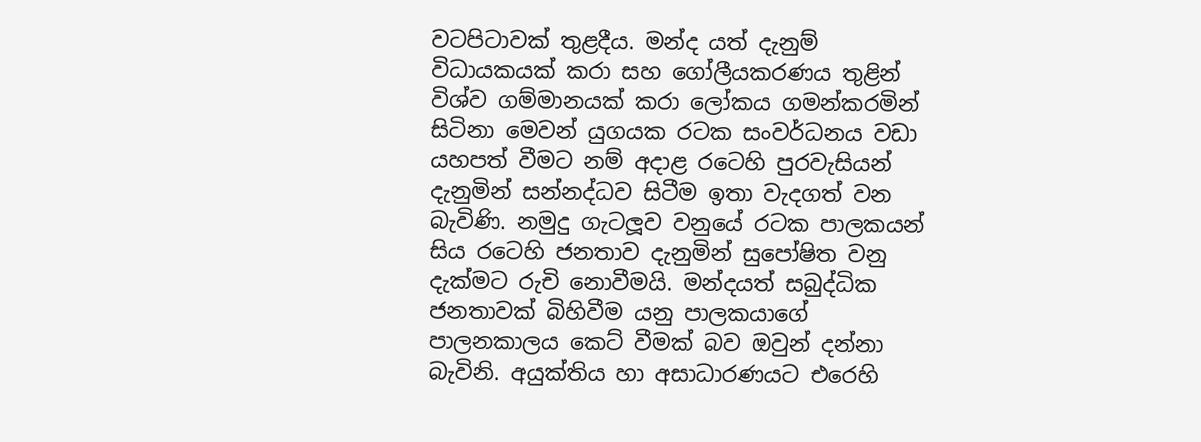වටපිටාවක් තුළදීය. මන්ද යත් දැනුම් විධායකයක් කරා සහ ගෝලීයකරණය තුළින් විශ්ව ගම්මානයක් කරා ලෝකය ගමන්කරමින් සිටිනා මෙවන් යුගයක රටක සංවර්ධනය වඩා යහපත් වීමට නම් අදාළ රටෙහි පුරවැසියන් දැනුමින් සන්නද්ධව සිටීම ඉතා වැදගත් වන බැවිණි. නමුදු ගැටලූව වනුයේ රටක පාලකයන් සිය රටෙහි ජනතාව දැනුමින් සුපෝෂිත වනු දැක්මට රුචි නොවීමයි. මන්දයත් සබුද්ධික ජනතාවක් බිහිවීම යනු පාලකයාගේ පාලනකාලය කෙට් වීමක් බව ඔවුන් දන්නා බැවිනි. අයුක්තිය හා අසාධාරණයට එරෙහි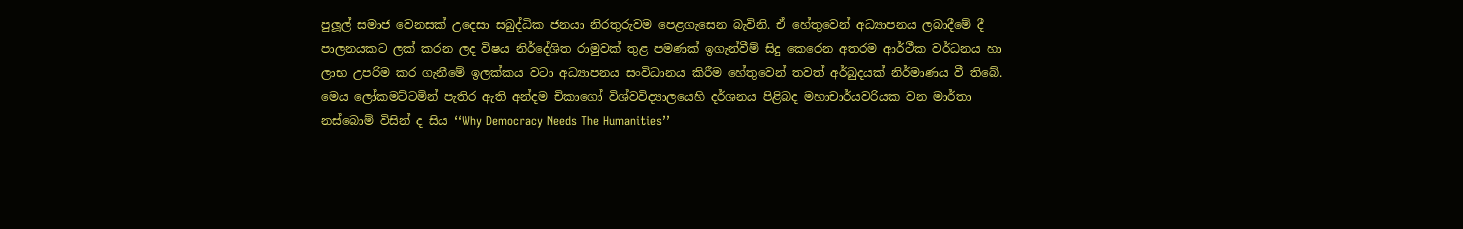පුලූල් සමාජ වෙනසක් උදෙසා සබුද්ධික ජනයා නිරතුරුවම පෙළගැසෙන බැවිනි. ඒ හේතුවෙන් අධ්‍යාපනය ලබාදීමේ දී පාලනයකට ලක් කරන ලද විෂය නිර්දේශිත රාමුවක් තුළ පමණක් ඉගැන්වීම් සිදු කෙරෙන අතරම ආර්ථීක වර්ධනය හා ලාභ උපරිම කර ගැනීමේ ඉලක්කය වටා අධ්‍යාපනය සංවිධානය කිරීම හේතුවෙන් තවත් අර්බුදයක් නිර්මාණය වී තිබේ. මෙය ලෝකමට්ටමින් පැතිර ඇති අන්දම චිකාගෝ විශ්වවිද්‍යාලයෙහි දර්ශනය පිළිබද මහාචාර්යවරියක වන මාර්තා නස්බොම් විසින් ද සිය ‘‘Why Democracy Needs The Humanities’’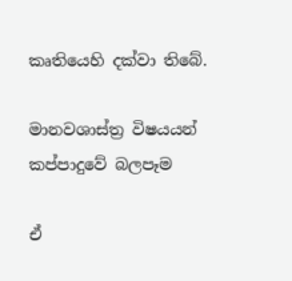කෘතියෙහි දක්වා තිබේ.

මානවශාස්ත්‍ර විෂයයන් කප්පාදුවේ බලපෑම

ඒ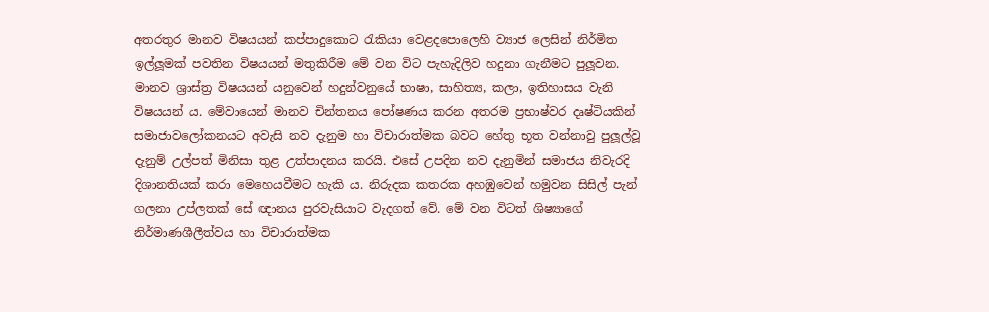අතරතුර මානව විෂයයන් කප්පාදුකොට රැකියා වෙළදපොලෙහි ව්‍යාජ ලෙසින් නිර්මිත ඉල්ලූමක් පවතින විෂයයන් මතුකිරීම මේ වන විට පැහැදිලිව හදුනා ගැනීමට පුලූවන. මානව ශ්‍රාස්ත්‍ර විෂයයන් යනුවෙන් හදුන්වනුයේ භාෂා, සාහිත්‍ය, කලා, ඉතිහාසය වැනි විෂයයන් ය. මේවායෙන් මානව චින්තනය පෝෂණය කරන අතරම ප්‍රභාෂ්වර දෘෂ්ටියකින් සමාජාවලෝකනයට අවැසි නව දැනුම හා විචාරාත්මක බවට හේතු භූත වන්නාවු පුලූල්වූ දැනුම් උල්පත් මිනිසා තුළ උත්පාදනය කරයි. එසේ උපදින නව දැනුමින් සමාජය නිවැරදි දිශානතියක් කරා මෙහෙයවීමට හැකි ය. නිරුදක කතරක අහඹුවෙන් හමුවන සිසිල් පැන් ගලනා උප්ලතක් සේ ඥානය පුරවැසියාට වැදගත් වේ. මේ වන විටත් ශිෂ්‍යාගේ නිර්මාණශීලීත්වය හා විචාරාත්මක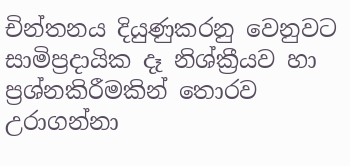චින්තනය දියුණුකරනු වෙනුවට සාමිප්‍රදායික දෑ නිශ්ක්‍රීයව හා ප්‍රශ්නකිරීමකින් තොරව උරාගන්නා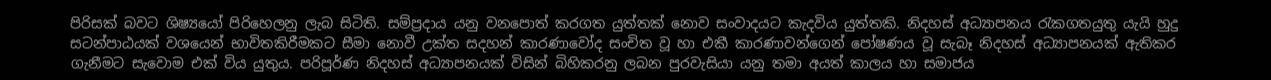පිරිසක් බවට ශිෂ්‍යයෝ පිරිහෙලනු ලැබ සිටිති. සම්ප්‍රදාය යනු වනපොත් කරගත යුත්තක් නොව සංවාදයට කැදවිය යුත්තකි. නිදහස් අධ්‍යාපනය රැකගතයුතු යැයි හුදු සටන්පාඨයක් වශයෙන් භාවිතකිරීමකට සීමා නොවී උක්ත සදහන් කාරණාවෝද සංචිත වූ හා එකී කාරණාවන්ගෙන් පෝෂණය වූ සැබෑ නිදහස් අධ්‍යාපනයක් ඇතිකර ගැනීමට සැවොම එක් විය යුතුය. පරිපූර්ණ නිදහස් අධ්‍යාපනයක් විසින් බිහිකරනු ලබන පුරවැසියා යනු තමා අයත් කාලය හා සමාජය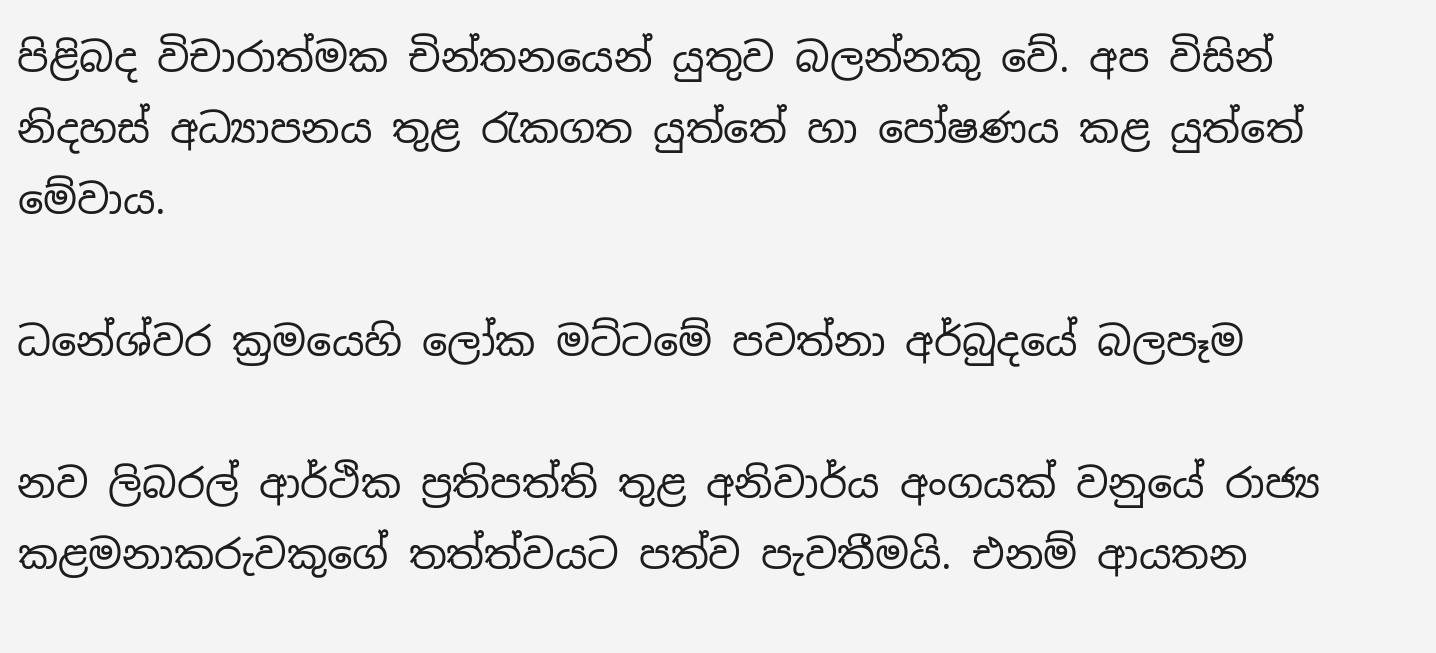පිළිබද විචාරාත්මක චින්තනයෙන් යුතුව බලන්නකු වේ. අප විසින් නිදහස් අධ්‍යාපනය තුළ රැකගත යුත්තේ හා පෝෂණය කළ යුත්තේ මේවාය.

ධනේශ්වර ක්‍රමයෙහි ලෝක මට්ටමේ පවත්නා අර්බුදයේ බලපෑම

නව ලිබරල් ආර්ථික ප්‍රතිපත්ති තුළ අනිවාර්ය අංගයක් වනුයේ රාජ්‍ය කළමනාකරුවකුගේ තත්ත්වයට පත්ව පැවතීමයි. එනම් ආයතන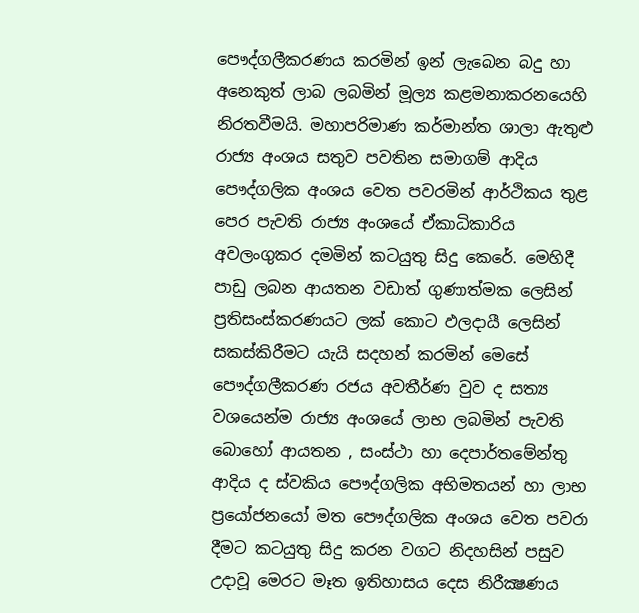පෞද්ගලීකරණය කරමින් ඉන් ලැබෙන බදු හා අනෙකුත් ලාබ ලබමින් මූල්‍ය කළමනාකරනයෙහි නිරතවීමයි. මහාපරිමාණ කර්මාන්ත ශාලා ඇතුළු රාජ්‍ය අංශය සතුව පවතින සමාගම් ආදිය පෞද්ගලික අංශය වෙත පවරමින් ආර්ථිකය තුළ පෙර පැවති රාජ්‍ය අංශයේ ඒකාධිකාරිය අවලංගුකර දමමින් කටයුතු සිදු කෙරේ. මෙහිදී පාඩු ලබන ආයතන වඩාත් ගුණාත්මක ලෙසින් ප්‍රතිසංස්කරණයට ලක් කොට ඵලදායී ලෙසින් සකස්කිරීමට යැයි සදහන් කරමින් මෙසේ පෞද්ගලීකරණ රජය අවතීර්ණ වුව ද සත්‍ය වශයෙන්ම රාජ්‍ය අංශයේ ලාභ ලබමින් පැවති බොහෝ ආයතන , සංස්ථා හා දෙපාර්තමේන්තු ආදිය ද ස්වකිය පෞද්ගලික අභිමතයන් හා ලාභ ප්‍රයෝජනයෝ මත පෞද්ගලික අංශය වෙත පවරා දීමට කටයුතු සිදු කරන වගට නිදහසින් පසුව උදාවූ මෙරට මෑත ඉතිහාසය දෙස නිරීක්‍ෂණය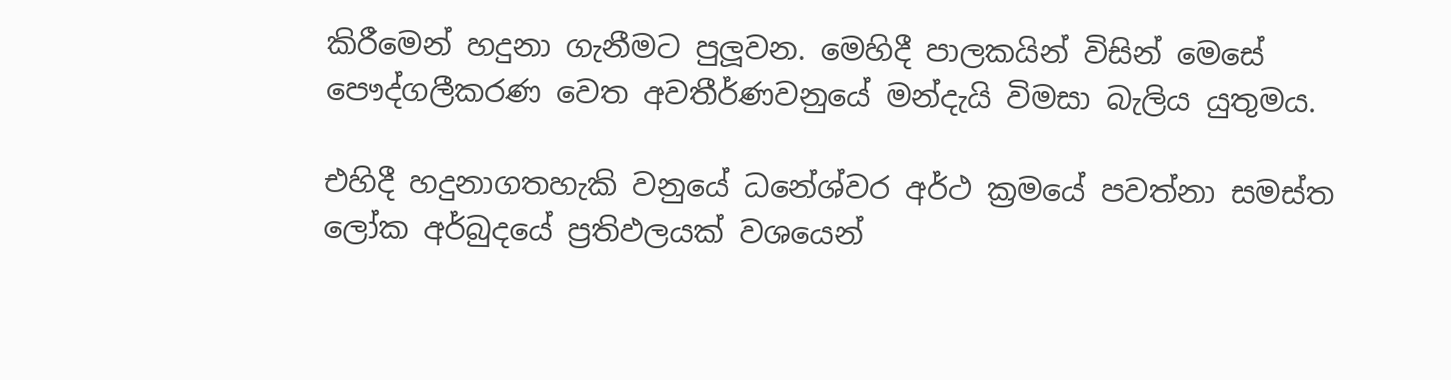කිරීමෙන් හදුනා ගැනීමට පුලූවන. මෙහිදී පාලකයින් විසින් මෙසේ පෞද්ගලීකරණ වෙත අවතීර්ණවනුයේ මන්දැයි විමසා බැලිය යුතුමය.

එහිදී හදුනාගතහැකි වනුයේ ධනේශ්වර අර්ථ ක්‍රමයේ පවත්නා සමස්ත ලෝක අර්බුදයේ ප්‍රතිඵලයක් වශයෙන්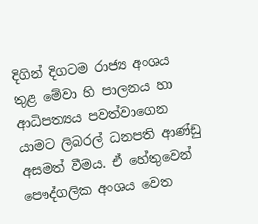දිගින් දිගටම රාජ්‍ය අංශය තුළ මේවා හි පාලනය හා ආධිපත්‍යය පවත්වාගෙන යාමට ලිබරල් ධනපති ආණ්ඩු අසමත් වීමය. ඒ හේතුවෙන් පෞද්ගලික අංශය වෙත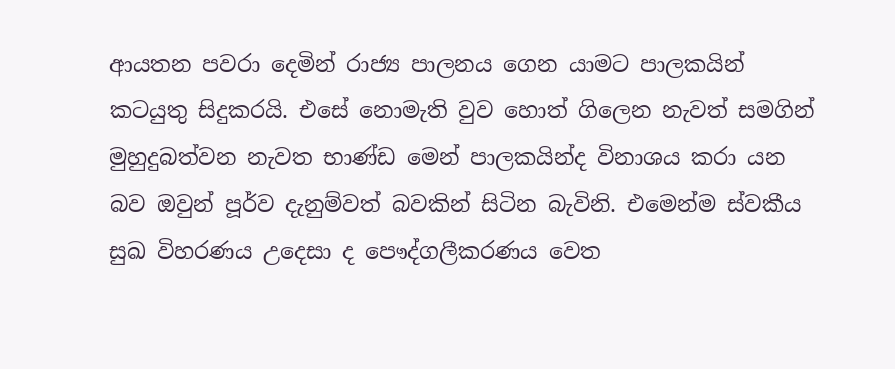ආයතන පවරා දෙමින් රාජ්‍ය පාලනය ගෙන යාමට පාලකයින් කටයුතු සිදුකරයි. එසේ නොමැති වුව හොත් ගිලෙන නැවත් සමගින් මුහුදුබත්වන නැවත භාණ්ඩ මෙන් පාලකයින්ද විනාශය කරා යන බව ඔවුන් පූර්ව දැනුම්වත් බවකින් සිටින බැවිනි. එමෙන්ම ස්වකීය සුඛ විහරණය උදෙසා ද පෞද්ගලීකරණය වෙත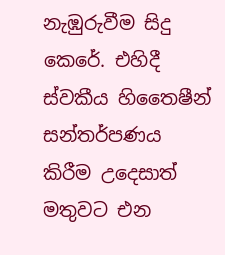නැඹුරුවීම සිදු කෙරේ. එහිදී ස්වකීය හිතෛෂීන් සන්තර්පණය කිරීම උදෙසාත් මතුවට එන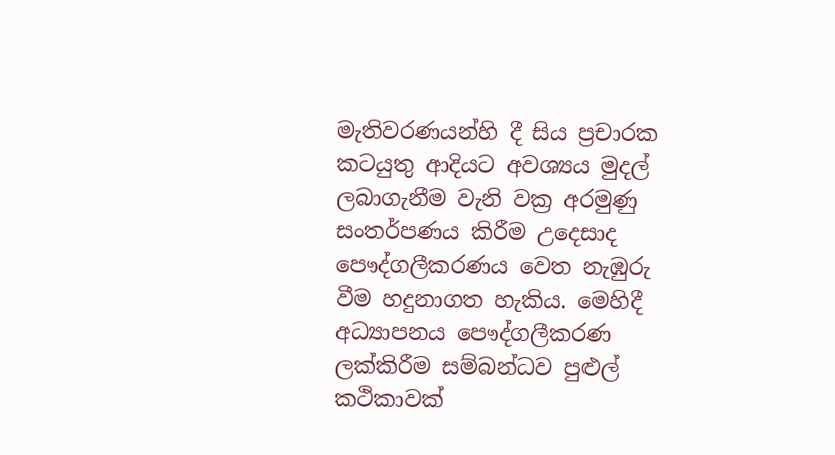මැතිවරණයන්හි දී සිය ප්‍රචාරක කටයුතු ආදියට අවශ්‍යය මුදල් ලබාගැනීම වැනි වක්‍ර අරමුණු සංතර්පණය කිරීම උදෙසාද පෞද්ගලීකරණය වෙත නැඹුරු වීම හදුනාගත හැකිය. මෙහිදී අධ්‍යාපනය පෞද්ගලීකරණ ලක්කිරීම සම්බන්ධව පුළුල් කථිකාවක්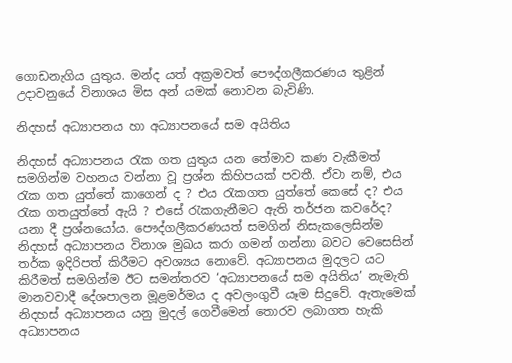ගොඩනැගිය යුතුය. මන්ද යත් අක්‍රමවත් පෞද්ගලීකරණය තුළින් උදාවනුයේ විනාශය මිස අන් යමක් නොවන බැවිණි.

නිදහස් අධ්‍යාපනය හා අධ්‍යාපනයේ සම අයිතිය

නිදහස් අධ්‍යාපනය රැක ගත යුතුය යන තේමාව කණ වැකීමත් සමගින්ම වහනය වන්නා වූ ප්‍රශ්න කිහිපයක් පවතී. ඒවා නම්, එය රැක ගත යුත්තේ කාගෙන් ද ? එය රැකගත යුත්තේ කෙසේ ද? එය රැක ගතයුත්තේ ඇයි ? එසේ රැකගැනීමට ඇති තර්ජන කවරේද? යනා දී ප්‍රශ්නයෝය. පෞද්ගලීකරණයත් සමගින් නිසැකලෙසින්ම නිදහස් අධ්‍යාපනය විනාශ මුඛය කරා ගමන් ගන්නා බවට වෙසෙසින් තර්ක ඉදිරිපත් කිරීමට අවශ්‍යය නොවේ. අධ්‍යාපනය මුදලට යට කිරීමත් සමගින්ම ඊට සමන්තරව ‘අධ්‍යාපනයේ සම අයිතිය’ නැමැති මානවවාදී දේශපාලන මූළමර්මය ද අවලංගුවී යෑම සිදුවේ. ඇතැමෙක් නිදහස් අධ්‍යාපනය යනු මුදල් ගෙවීමෙන් තොරව ලබාගත හැකි අධ්‍යාපනය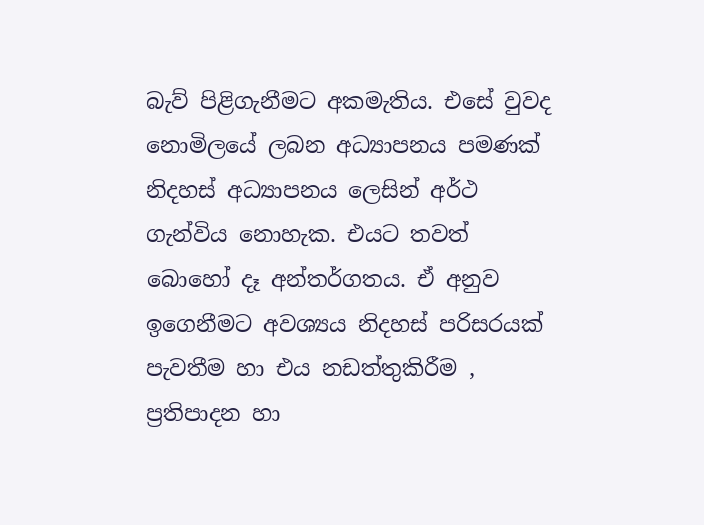බැව් පිළිගැනීමට අකමැතිය. එසේ වුවද නොමිලයේ ලබන අධ්‍යාපනය පමණක් නිදහස් අධ්‍යාපනය ලෙසින් අර්ථ ගැන්විය නොහැක. එයට තවත් බොහෝ දෑ අන්තර්ගතය. ඒ අනුව ඉගෙනීමට අවශ්‍යය නිදහස් පරිසරයක් පැවතීම හා එය නඩත්තුකිරීම , ප්‍රතිපාදන හා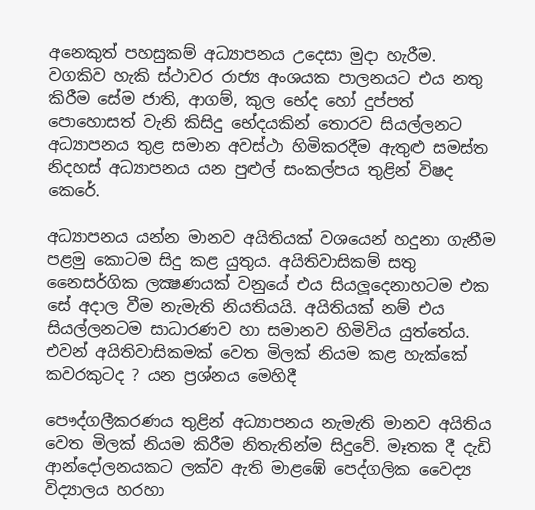අනෙකුත් පහසුකම් අධ්‍යාපනය උදෙසා මුදා හැරීම. වගකිව හැකි ස්ථාවර රාජ්‍ය අංශයක පාලනයට එය නතු කිරීම සේම ජාති, ආගම්, කුල භේද හෝ දුප්පත් පොහොසත් වැනි කිසිදු භේදයකින් තොරව සියල්ලනට අධ්‍යාපනය තුළ සමාන අවස්ථා හිමිකරදීම ඇතුළු සමස්ත නිදහස් අධ්‍යාපනය යන පුළුල් සංකල්පය තුළින් විෂද කෙරේ.

අධ්‍යාපනය යන්න මානව අයිතියක් වශයෙන් හදුනා ගැනීම පළමු කොටම සිදු කළ යුතුය. අයිතිවාසිකම් සතු නෛසර්ගික ලක්‍ෂණයක් වනුයේ එය සියලූදෙනාහටම එක සේ අදාල වීම නැමැති නියතියයි. අයිතියක් නම් එය සියල්ලනටම සාධාරණව හා සමානව හිමිවිය යුත්තේය. එවන් අයිතිවාසිකමක් වෙත මිලක් නියම කළ හැක්කේ කවරකුටද ? යන ප්‍රශ්නය මෙහිදී

පෞද්ගලීකරණය තුළින් අධ්‍යාපනය නැමැති මානව අයිතිය වෙත මිලක් නියම කිරීම නිතැතින්ම සිදුවේ. මෑතක දී දැඩි ආන්දෝලනයකට ලක්ව ඇති මාළඹේ පෙද්ගලික වෛද්‍ය විද්‍යාලය හරහා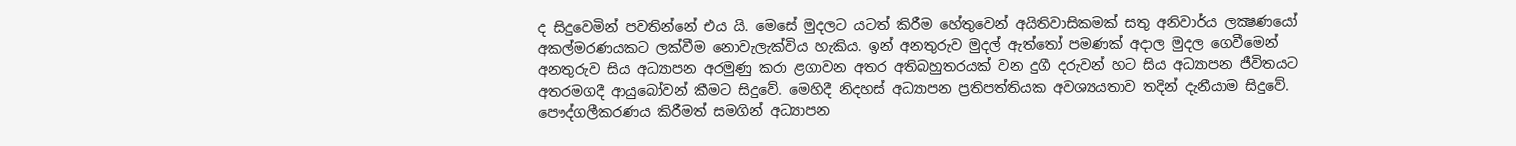ද සිදුවෙමින් පවතින්නේ එය යි. මෙසේ මුදලට යටත් කිරීම හේතුවෙන් අයිතිවාසිකමක් සතු අනිවාර්ය ලක්‍ෂණයෝ අකල්මරණයකට ලක්වීම නොවැලැක්විය හැකිය. ඉන් අනතුරුව මුදල් ඇත්තෝ පමණක් අදාල මුදල ගෙවීමෙන් අනතුරුව සිය අධ්‍යාපන අරමුණු කරා ළගාවන අතර අතිබහුතරයක් වන දුගී දරුවන් හට සිය අධ්‍යාපන ජීවිතයට අතරමගදී ආයුබෝවන් කීමට සිදුවේ. මෙහිදී නිදහස් අධ්‍යාපන ප්‍රතිපත්තියක අවශ්‍යයතාව තදින් දැනීයාම සිදුවේ. පෞද්ගලීකරණය කිරීමත් සමගින් අධ්‍යාපන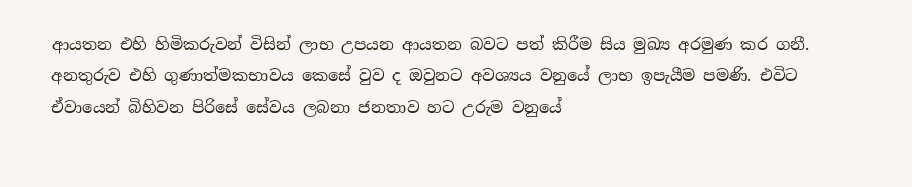ආයතන එහි හිමිකරුවන් විසින් ලාභ උපයන ආයතන බවට පත් කිරීම සිය මුඛ්‍ය අරමුණ කර ගනී. අනතුරුව එහි ගුණාත්මකභාවය කෙසේ වුව ද ඔවුනට අවශ්‍යය වනුයේ ලාභ ඉපැයීම පමණි. එවිට ඒවායෙන් බිහිවන පිරිසේ සේවය ලබනා ජනතාව හට උරුම වනුයේ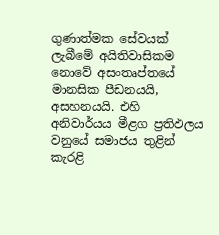ගුණාත්මක සේවයක් ලැබීමේ අයිතිවාසිකම නොවේ අසංතෘප්තයේ මානසික පීඩනයයි, අසහනයයි. එහි අනිවාර්යය මීළග ප්‍රතිඵලය වනුයේ සමාජය තුළින් කැරළි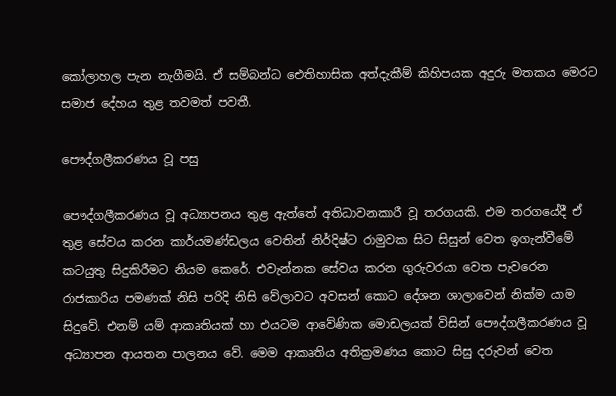කෝලාහල පැන නැගීමයි. ඒ සම්බන්ධ ඓතිහාසික අත්දැකීම් කිහිපයක අදුරු මතකය මෙරට සමාජ දේහය තුළ තවමත් පවතී.

පෞද්ගලීකරණය වූ පසු

පෞද්ගලීකරණය වූ අධ්‍යාපනය තුළ ඇත්තේ අතිධාවනකාරී වූ තරගයකි. එම තරගයේදී ඒ තුළ සේවය කරන කාර්යමණ්ඩලය වෙතින් නිර්දිෂ්ට රාමුවක සිට සිසුන් වෙත ඉගැන්වීමේ කටයුතු සිදුකිරීමට නියම කෙරේ. එවැන්නක සේවය කරන ගුරුවරයා වෙත පැවරෙන රාජකාරිය පමණක් නිසි පරිදි නිසි වේලාවට අවසන් කොට දේශන ශාලාවෙන් නික්ම යාම සිදුවේ. එනම් යම් ආකෘතියක් හා එයටම ආවේණික මොඩලයක් විසින් පෞද්ගලීකරණය වූ අධ්‍යාපන ආයතන පාලනය වේ. මෙම ආකෘතිය අතික්‍රමණය කොට සිසු දරුවන් වෙත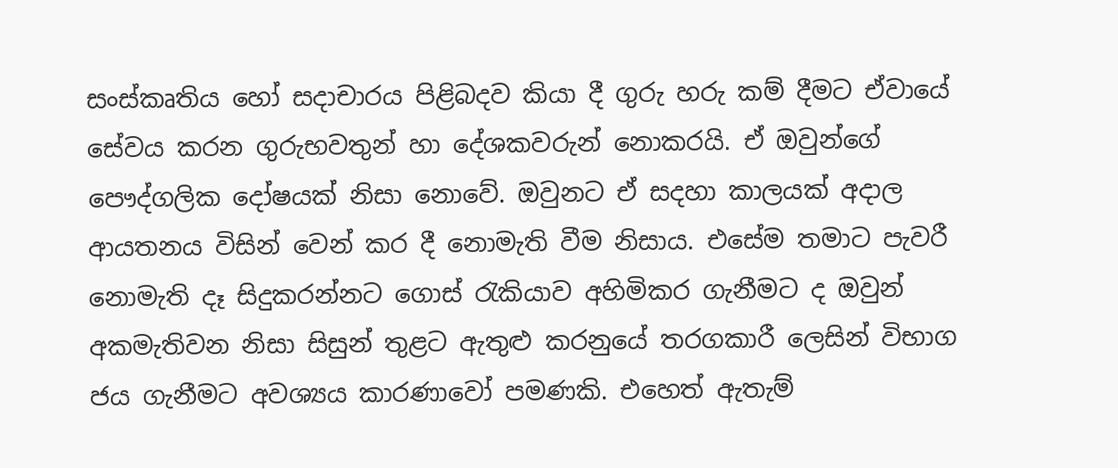සංස්කෘතිය හෝ සදාචාරය පිළිබදව කියා දී ගුරු හරු කම් දීමට ඒවායේ සේවය කරන ගුරුභවතුන් හා දේශකවරුන් නොකරයි. ඒ ඔවුන්ගේ පෞද්ගලික දෝෂයක් නිසා නොවේ. ඔවුනට ඒ සදහා කාලයක් අදාල ආයතනය විසින් වෙන් කර දී නොමැති වීම නිසාය. එසේම තමාට පැවරී නොමැති දෑ සිදුකරන්නට ගොස් රැකියාව අහිමිකර ගැනීමට ද ඔවුන් අකමැතිවන නිසා සිසුන් තුළට ඇතුළු කරනුයේ තරගකාරී ලෙසින් විභාග ජය ගැනීමට අවශ්‍යය කාරණාවෝ පමණකි. එහෙත් ඇතැම්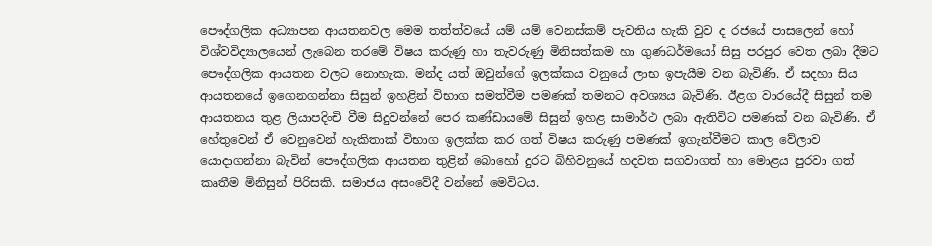පෞද්ගලික අධ්‍යාපන ආයතනවල මෙම තත්ත්වයේ යම් යම් වෙනස්කම් පැවතිය හැකි වුව ද රජයේ පාසලෙන් හෝ විශ්වවිද්‍යාලයෙන් ලැබෙන තරමේ විෂය කරුණු හා තැවරුණු මිනිසත්කම හා ගුණධර්මයෝ සිසු පරපුර වෙත ලබා දීමට පෞද්ගලික ආයතන වලට නොහැක. මන්ද යත් ඔවුන්ගේ ඉලක්කය වනුයේ ලාභ ඉපැයීම වන බැවිණි. ඒ සදහා සිය ආයතනයේ ඉගෙනගන්නා සිසුන් ඉහළින් විභාග සමත්වීම පමණක් තමනට අවශ්‍යය බැවිණි. ඊළග වාරයේදී සිසුන් තම ආයතනය තුළ ලියාපදිංචි වීම සිදුවන්නේ පෙර කණ්ඩායමේ සිසුන් ඉහළ සාමාර්ථ ලබා ඇතිවිට පමණක් වන බැවිණි. ඒ හේතුවෙන් ඒ වෙනුවෙන් හැකිතාක් විභාග ඉලක්ක කර ගත් විෂය කරුණු පමණක් ඉගැන්වීමට කාල වේලාව යොදාගන්නා බැවින් පෞද්ගලික ආයතන තුළින් බොහෝ දුරට බිහිවනුයේ හදවත සගවාගත් හා මොළය පුරවා ගත් කෘතීම මිනිසුන් පිරිසකි. සමාජය අසංවේදී වන්නේ මෙවිටය.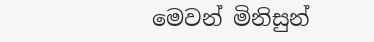මෙවන් මිනිසුන්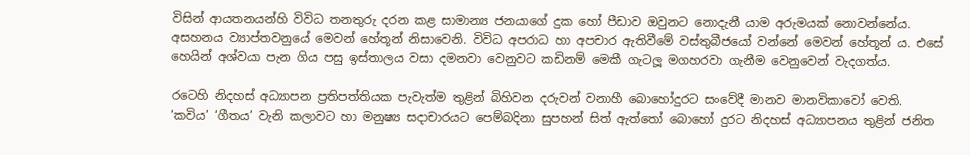විසින් ආයතනයන්හි විවිධ තනතුරු දරන කළ සාමාන්‍ය ජනයාගේ දුක හෝ පීඩාව ඔවුනට නොදැනී යාම අරුමයක් නොවන්නේය. අසහනය ව්‍යාප්තවනුයේ මෙවන් හේතූන් නිසාවෙනි. විවිධ අපරාධ හා අපචාර ඇතිවීමේ වස්තුබීජයෝ වන්නේ මෙවන් හේතූන් ය. එසේ හෙයින් අශ්වයා පැන ගිය පසු ඉස්තාලය වසා දමනවා වෙනුවට කඩිනම් මෙකී ගැටලූ මගහරවා ගැනීම වෙනුවෙන් වැදගත්ය.

රටෙහි නිදහස් අධ්‍යාපන ප්‍රතිපත්තියක පැවැත්ම තුළින් බිහිවන දරුවන් වනාහී බොහෝදුරට සංවේදී මානව මානවිකාවෝ වෙති. ‘කවිය’ ‘ගීතය’ වැනි කලාවට හා මනුෂ්‍ය සදාචාරයට පෙම්බදිනා සුපහන් සිත් ඇත්තෝ බොහෝ දුරට නිදහස් අධ්‍යාපනය තුළින් ජනිත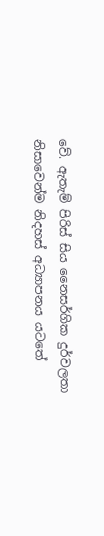වේ. ඇතැම් පිරිස් සිය නෛසර්ගික දුර්වලතා නිසාවෙන්ම නිදහස් අධ්‍යාපනය යටතේ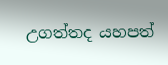උගත්තද යහපත්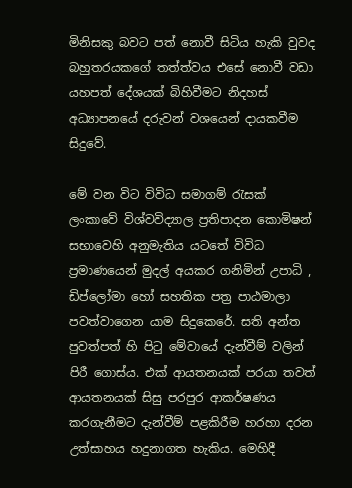මිනිසකු බවට පත් නොවී සිටිය හැකි වුවද බහුතරයකගේ තත්ත්වය එසේ නොවී වඩා යහපත් දේශයක් බිහිවීමට නිදහස් අධ්‍යාපනයේ දරුවන් වශයෙන් දායකවීම සිදුවේ.

මේ වන විට විවිධ සමාගම් රැසක් ලංකාවේ විශ්වවිද්‍යාල ප්‍රතිපාදන කොමිෂන් සභාවෙහි අනුමැතිය යටතේ විවිධ ප්‍රමාණයෙන් මුදල් අයකර ගනිමින් උපාධි , ඩිප්ලෝමා හෝ සහතික පත්‍ර පාඨමාලා පවත්වාගෙන යාම සිදුකෙරේ. සති අන්ත පුවත්පත් හි පිටු මේවායේ දැන්වීම් වලින් පිරී ගොස්ය. එක් ආයතනයක් පරයා තවත් ආයතනයක් සිසු පරපුර ආකර්ෂණය කරගැනීමට දැන්වීම් පළකිරීම හරහා දරන උත්සාහය හදුනාගත හැකිය. මෙහිදී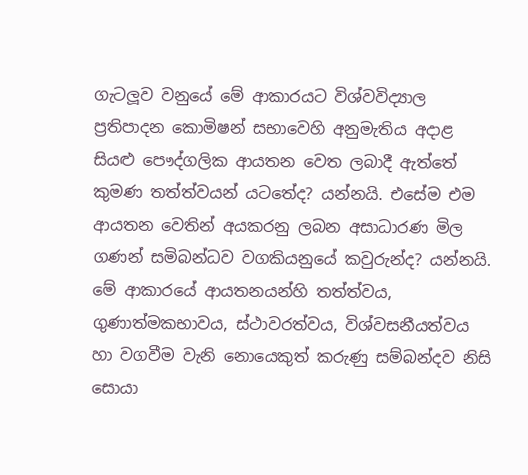ගැටලූව වනුයේ මේ ආකාරයට විශ්වවිද්‍යාල ප්‍රතිපාදන කොමිෂන් සභාවෙහි අනුමැතිය අදාළ සියළු පෞද්ගලික ආයතන වෙත ලබාදී ඇත්තේ කුමණ තත්ත්වයන් යටතේද? යන්නයි. එසේම එම ආයතන වෙතින් අයකරනු ලබන අසාධාරණ මිල ගණන් සමිබන්ධව වගකියනුයේ කවුරුන්ද? යන්නයි. මේ ආකාරයේ ආයතනයන්හි තත්ත්වය, ගුණාත්මකභාවය, ස්ථාවරත්වය, විශ්වසනීයත්වය හා වගවීම වැනි නොයෙකුත් කරුණු සම්බන්දව නිසි සොයා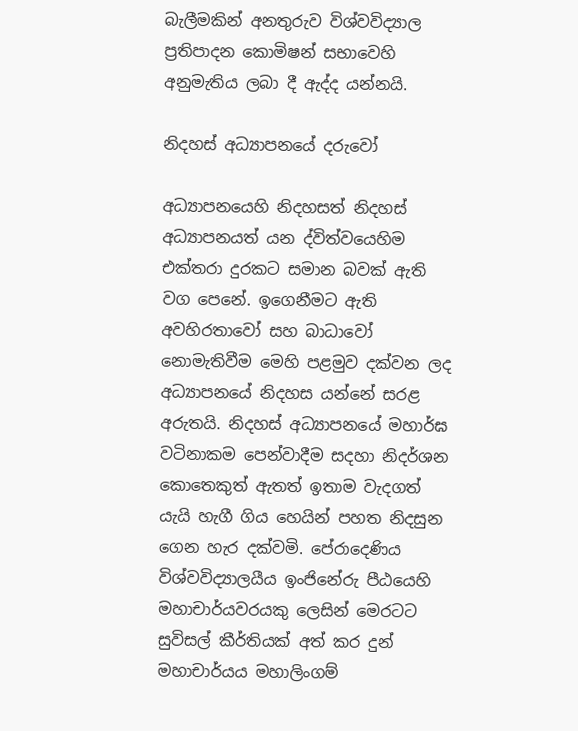බැලීමකින් අනතුරුව විශ්වවිද්‍යාල ප්‍රතිපාදන කොමිෂන් සභාවෙහි අනුමැතිය ලබා දී ඇද්ද යන්නයි.

නිදහස් අධ්‍යාපනයේ දරුවෝ

අධ්‍යාපනයෙහි නිදහසත් නිදහස් අධ්‍යාපනයත් යන ද්විත්වයෙහිම එක්තරා දුරකට සමාන බවක් ඇති වග පෙනේ. ඉගෙනීමට ඇති අවහිරතාවෝ සහ බාධාවෝ නොමැතිවීම මෙහි පළමුව දක්වන ලද අධ්‍යාපනයේ නිදහස යන්නේ සරළ අරුතයි. නිදහස් අධ්‍යාපනයේ මහාර්ඝ වටිනාකම පෙන්වාදීම සදහා නිදර්ශන කොතෙකුත් ඇතත් ඉතාම වැදගත් යැයි හැගී ගිය හෙයින් පහත නිදසුන ගෙන හැර දක්වමි. පේරාදෙණිය විශ්වවිද්‍යාලයීය ඉංජිනේරු පීඨයෙහි මහාචාර්යවරයකු ලෙසින් මෙරටට සුවිසල් කීර්තියක් අත් කර දුන් මහාචාර්යය මහාලිංගම්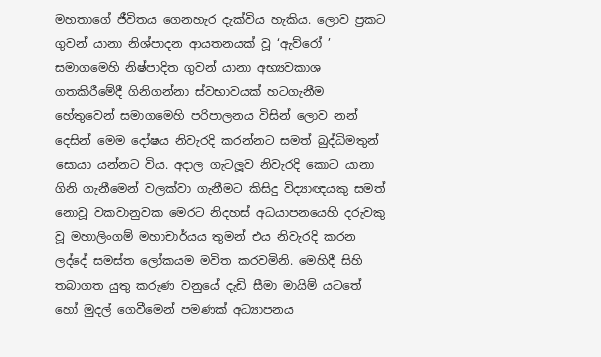මහතාගේ ජීවිතය ගෙනහැර දැක්විය හැකිය. ලොව ප්‍රකට ගුවන් යානා නිශ්පාදන ආයතනයක් වූ ‘ඇව්රෝ ’ සමාගමෙහි නිෂ්පාදිත ගුවන් යානා අභ්‍යවකාශ ගතකිරීමේදී ගිනිගන්නා ස්වභාවයක් හටගැනීම හේතුවෙන් සමාගමෙහි පරිපාලනය විසින් ලොව නන් දෙසින් මෙම දෝෂය නිවැරදි කරන්නට සමත් බුද්ධිමතුන් සොයා යන්නට විය. අදාල ගැටලූව නිවැරදි කොට යානා ගිනි ගැනීමෙන් වලක්වා ගැනීමට කිසිදු විද්‍යාඥයකු සමත් නොවූ වකවානුවක මෙරට නිදහස් අධයාපනයෙහි දරුවකු වූ මහාලිංගම් මහාචාර්යය තුමන් එය නිවැරදි කරන ලද්දේ සමස්ත ලෝකයම මවිත කරවමිනි. මෙහිදී සිහි තබාගත යුතු කරුණ වනුයේ දැඩි සීමා මායිම් යටතේ හෝ මුදල් ගෙවීමෙන් පමණක් අධ්‍යාපනය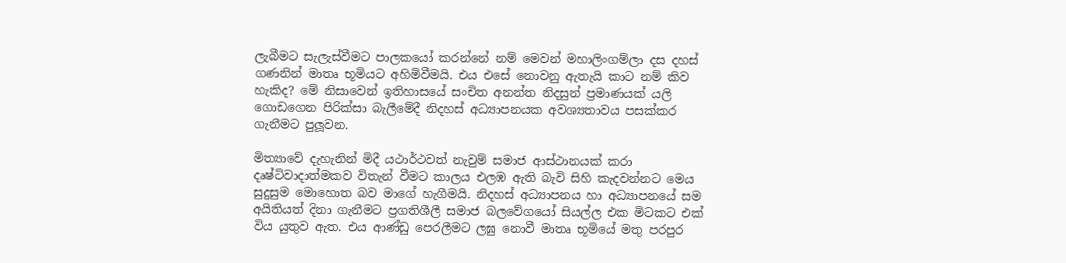ලැබීමට සැලැස්වීමට පාලකයෝ කරන්නේ නම් මෙවන් මහාලිංගම්ලා දස දහස් ගණනින් මාතෘ භූමියට අහිමිවීමයි. එය එසේ නොවනු ඇතැයි කාට නම් කිව හැකිද? මේ නිසාවෙන් ඉතිහාසයේ සංචිත අනන්ත නිදසුන් ප්‍රමාණයක් යලි ගොඩගෙන පිරික්සා බැලීමේදී නිදහස් අධ්‍යාපනයක අවශ්‍යතාවය පසක්කර ගැනීමට පුලූවන.

මිත්‍යාවේ දැහැනින් මිදී යථාර්ථවත් නැවුම් සමාජ ආස්ථානයක් කරා දෘෂ්ටිවාදාත්මකව විතැන් වීමට කාලය එලඹ ඇති බැවි සිහි කැදවන්නට මෙය සුදුසුම මොහොත බව මාගේ හැගීමයි. නිදහස් අධ්‍යාපනය හා අධ්‍යාපනයේ සම අයිතියත් දිනා ගැනීමට ප්‍රගතිශීලී සමාජ බලවේගයෝ සියල්ල එක මිටකට එක් විය යුතුව ඇත. එය ආණ්ඩු පෙරලීමට ලඝු නොවී මාතෘ භූමියේ මතු පරපුර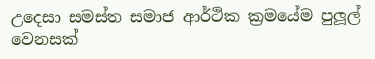උදෙසා සමස්ත සමාජ ආර්ථික ක්‍රමයේම පුලූල් වෙනසක්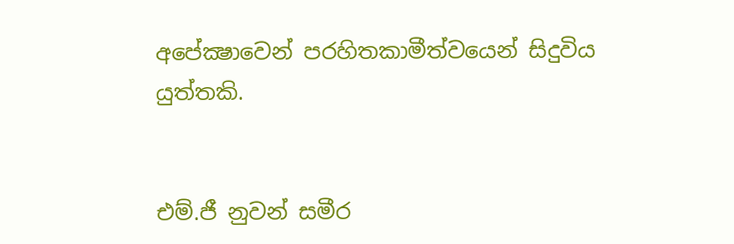අපේක්‍ෂාවෙන් පරහිතකාමීත්වයෙන් සිදුවිය යුත්තකි.


එම්.ජී නුවන් සමීර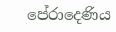පේරාදෙණිය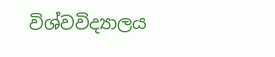විශ්වවිද්‍යාලය